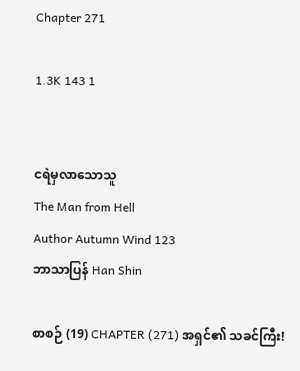Chapter 271

1.3K 143 1


ငရဲမှလာသောသူ
The Man from Hell
Author Autumn Wind 123
ဘာသာပြန် Han Shin

စာစဉ် (19) CHAPTER (271) အရှင်၏ သခင်ကြီး!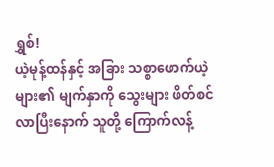ရွှစ်!
ယဲ့မုန့်ထန်နှင့် အခြား သစ္စာဖောက်ယဲ့များ၏ မျက်နှာကို သွေးများ ဖိတ်စင်လာပြီးနောက် သူတို့ ကြောက်လန့်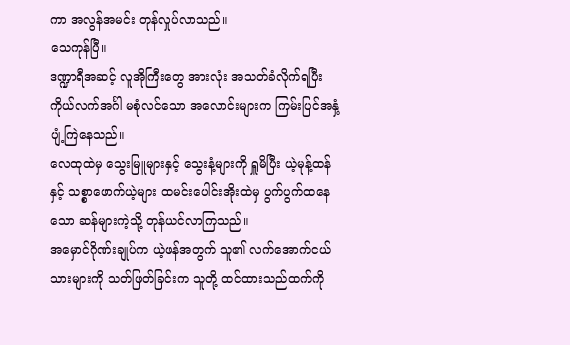ကာ အလွန်အမင်း တုန်လှုပ်လာသည်။
သေကုန်ပြီ။
ဒဏ္ဍာရီအဆင့် လူအိုကြီးတွေ အားလုံး အသတ်ခံလိုက်ရပြီး ကိုယ်လက်အင်္ဂါ မစုံလင်သော အလောင်းများက ကြမ်းပြင်အနှံ့ ပျံ့ကြဲနေသည်။
လေထုထဲမှ သွေးမြူများနှင့် သွေးနံ့များကို ရှူမိပြီး ယဲ့မုန့်ထန်နှင့် သစ္စာဖောက်ယဲ့များ ထမင်းပေါင်းအိုးထဲမှ ပွက်ပွက်ထနေသော ဆန်များကဲ့သို့ တုန်ယင်လာကြသည်။
အမှောင်ဂိုဏ်းချုပ်က ယဲ့ဖန်အတွက် သူ၏ လက်အောက်ငယ်သားများကို သတ်ဖြတ်ခြင်းက သူတို့ ထင်ထားသည်ထက်ကို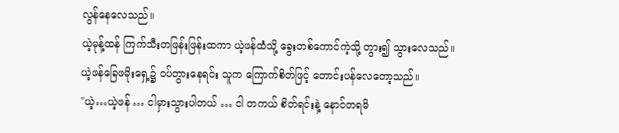လွန်နေလေသည်။
ယဲ့မုန့်ထန် ကြက်သီးတဖြန်းဖြန်းထကာ ယဲ့ဖန်ထံသို့ ခွေးတစ်ကောင်ကဲ့သို့ တွား၍ သွားလေသည်။
ယဲ့ဖန်ခြေဖမိုးရှေ့၌ ဝပ်တွားနေရင်း သူက ကြောက်စိတ်ဖြင့် တောင်းပန်လေတော့သည်။
"ယဲ့…ယဲ့ဖန် … ငါမှားသွားပါတယ် … ငါ တကယ် စိတ်ရင်းနဲ့ နောင်တရမိ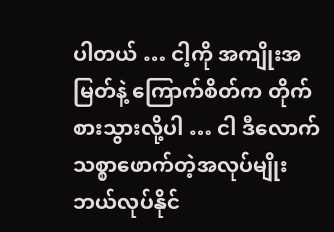ပါတယ် … ငါ့ကို အကျိုးအမြတ်နဲ့ ကြောက်စိတ်က တိုက်စားသွားလို့ပါ … ငါ ဒီလောက် သစ္စာဖောက်တဲ့အလုပ်မျိုး ဘယ်လုပ်နိုင်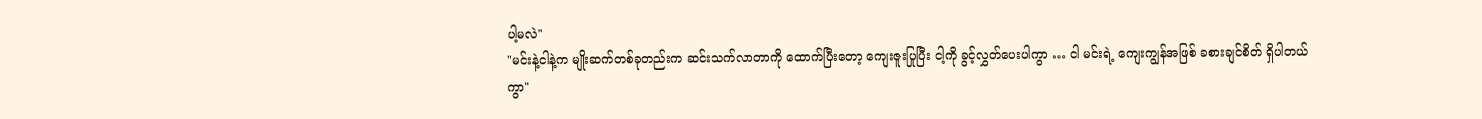ပါ့မလဲ"
"မင်းနဲ့ငါနဲ့က မျိုးဆက်တစ်ခုတည်းက ဆင်းသက်လာတာကို ထောက်ပြီးတော့ ကျေးဇူးပြုပြီး ငါ့ကို ခွင့်လွှတ်ပေးပါကွာ … ငါ မင်းရဲ့ ကျေးကျွန်အဖြစ် ခစားချင်စိတ် ရှိပါတယ်ကွာ"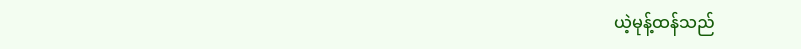ယဲ့မုန့်ထန်သည်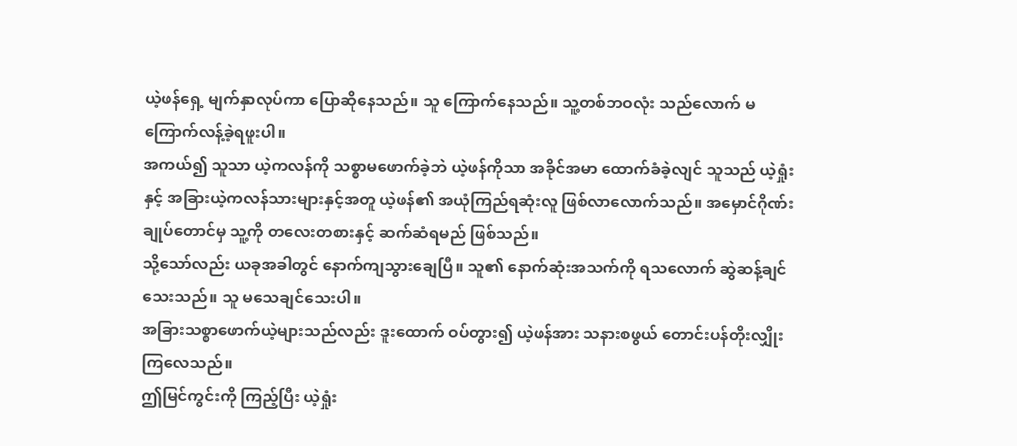ယဲ့ဖန်ရှေ့ မျက်နှာလုပ်ကာ ပြောဆိုနေသည်။ သူ ကြောက်နေသည်။ သူ့တစ်ဘဝလုံး သည်လောက် မကြောက်လန့်ခဲ့ရဖူးပါ။
အကယ်၍ သူသာ ယဲ့ကလန်ကို သစ္စာမဖောက်ခဲ့ဘဲ ယဲ့ဖန်ကိုသာ အခိုင်အမာ ထောက်ခံခဲ့လျင် သူသည် ယဲ့ရှုံးနှင့် အခြားယဲ့ကလန်သားများနှင့်အတူ ယဲ့ဖန်၏ အယုံကြည်ရဆုံးလူ ဖြစ်လာလောက်သည်။ အမှောင်ဂိုဏ်းချုပ်တောင်မှ သူ့ကို တလေးတစားနှင့် ဆက်ဆံရမည် ဖြစ်သည်။
သို့သော်လည်း ယခုအခါတွင် နောက်ကျသွားချေပြီ။ သူ၏ နောက်ဆုံးအသက်ကို ရသလောက် ဆွဲဆန့်ချင်သေးသည်။ သူ မသေချင်သေးပါ။
အခြားသစ္စာဖောက်ယဲ့များသည်လည်း ဒူးထောက် ဝပ်တွား၍ ယဲ့ဖန်အား သနားစဖွယ် တောင်းပန်တိုးလျှိုးကြလေသည်။
ဤမြင်ကွင်းကို ကြည့်ပြီး ယဲ့ရှုံး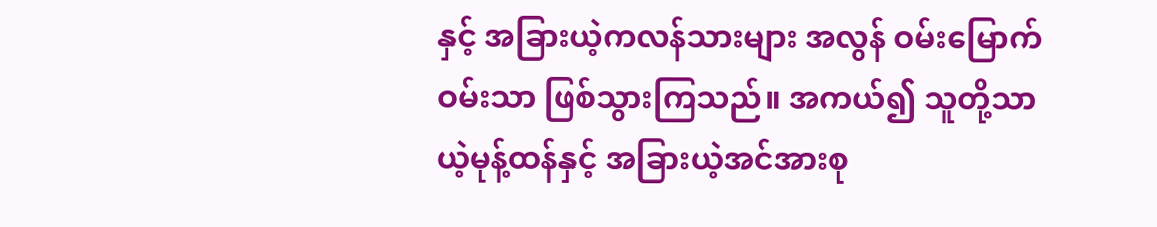နှင့် အခြားယဲ့ကလန်သားများ အလွန် ဝမ်းမြောက်ဝမ်းသာ ဖြစ်သွားကြသည်။ အကယ်၍ သူတို့သာ ယဲ့မုန့်ထန်နှင့် အခြားယဲ့အင်အားစု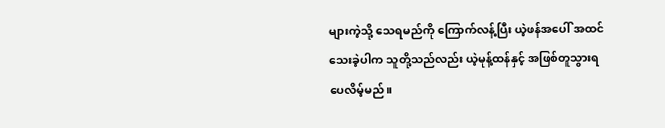များကဲ့သို့ သေရမည်ကို ကြောက်လန့်ပြီး ယဲ့ဖန်အပေါ် အထင်သေးခဲ့ပါက သူတို့သည်လည်း ယဲ့မုန့်ထန်နှင့် အဖြစ်တူသွားရပေလိမ့်မည်။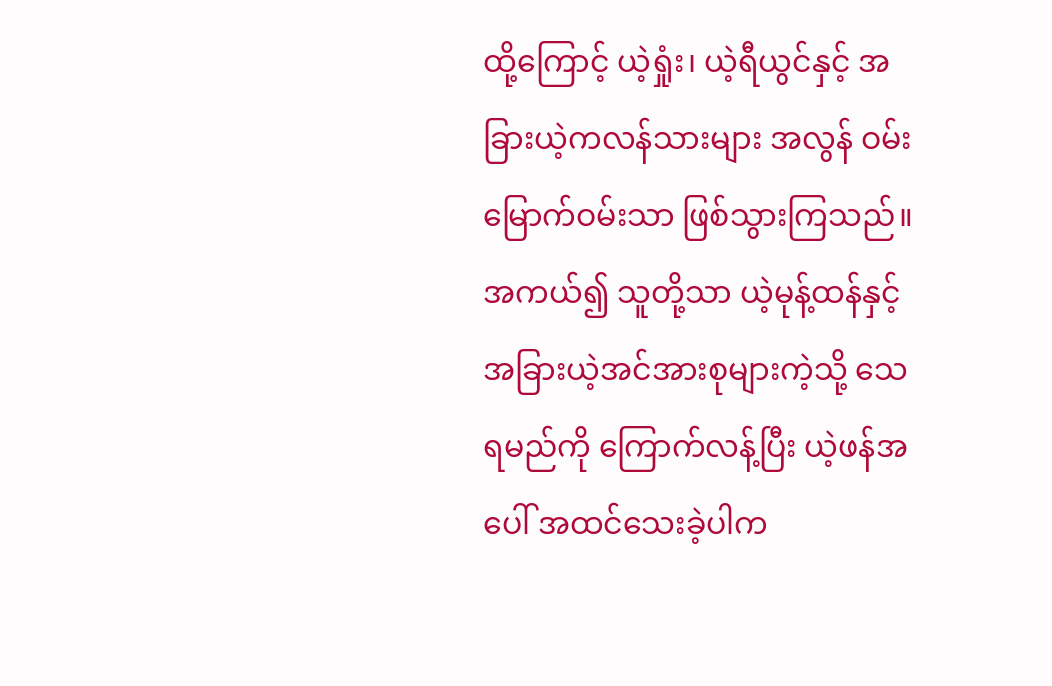ထို့ကြောင့် ယဲ့ရှုံး၊ ယဲ့ရီယွင်နှင့် အခြားယဲ့ကလန်သားများ အလွန် ဝမ်းမြောက်ဝမ်းသာ ဖြစ်သွားကြသည်။ အကယ်၍ သူတို့သာ ယဲ့မုန့်ထန်နှင့် အခြားယဲ့အင်အားစုများကဲ့သို့ သေရမည်ကို ကြောက်လန့်ပြီး ယဲ့ဖန်အပေါ် အထင်သေးခဲ့ပါက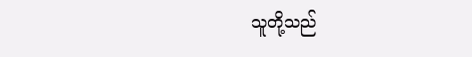သူတို့သည်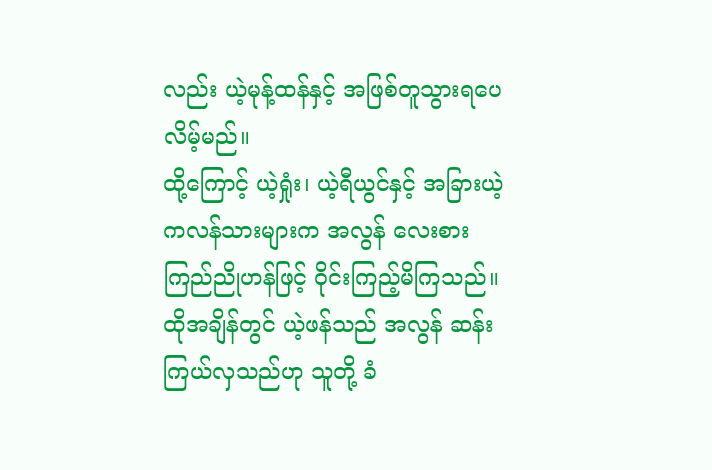လည်း ယဲ့မုန့်ထန်နှင့် အဖြစ်တူသွားရပေလိမ့်မည်။
ထို့ကြောင့် ယဲ့ရှုံး၊ ယဲ့ရီယွင်နှင့် အခြားယဲ့ကလန်သားများက အလွန် လေးစား ကြည်ညိုဟန်ဖြင့် ဝိုင်းကြည့်မိကြသည်။
ထိုအချိန်တွင် ယဲ့ဖန်သည် အလွန် ဆန်းကြယ်လှသည်ဟု သူတို့ ခံ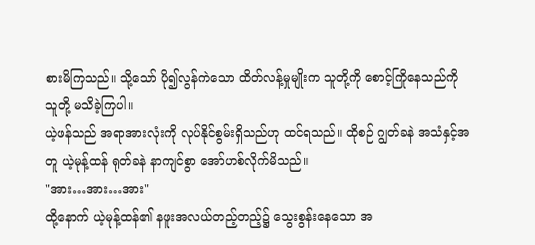စားမိကြသည်။ သို့သော် ပို၍လွန်ကဲသော ထိတ်လန့်မှုမျိုးက သူတို့ကို စောင့်ကြိုနေသည်ကို သူတို့ မသိခဲ့ကြပါ။
ယဲ့ဖန်သည် အရာအားလုံးကို လုပ်နိုင်စွမ်းရှိသည်ဟု ထင်ရသည်။ ထိုစဉ် ဂျွတ်ခနဲ အသံနှင့်အတူ ယဲ့မုန့်ထန် ရုတ်ခနဲ နာကျင်စွာ အော်ဟစ်လိုက်မိသည်။
"အား…အား…အား"
ထို့နောက် ယဲ့မုန့်ထန်၏ နဖူးအလယ်တည့်တည့်၌ သွေးစွန်းနေသော အ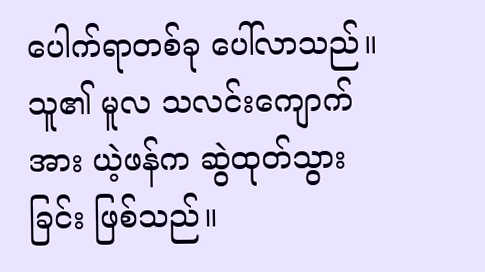ပေါက်ရာတစ်ခု ပေါ်လာသည်။ သူ၏ မူလ သလင်းကျောက်အား ယဲ့ဖန်က ဆွဲထုတ်သွားခြင်း ဖြစ်သည်။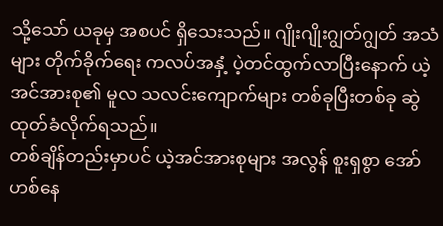သို့သော် ယခုမှ အစပင် ရှိသေးသည်။ ဂျိုးဂျိုးဂျွတ်ဂျွတ် အသံများ တိုက်ခိုက်ရေး ကလပ်အနှံ့ ပဲ့တင်ထွက်လာပြီးနောက် ယဲ့အင်အားစု၏ မူလ သလင်းကျောက်များ တစ်ခုပြီးတစ်ခု ဆွဲထုတ်ခံလိုက်ရသည်။
တစ်ချိန်တည်းမှာပင် ယဲ့အင်အားစုများ အလွန် စူးရှစွာ အော်ဟစ်နေ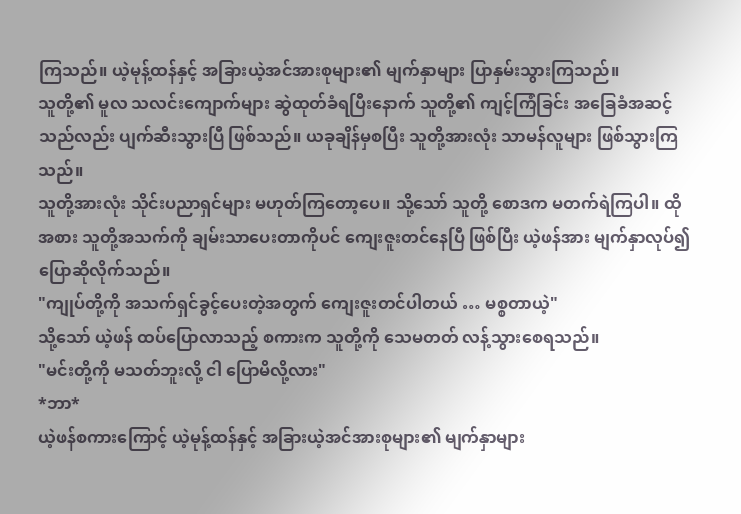ကြသည်။ ယဲ့မုန့်ထန်နှင့် အခြားယဲ့အင်အားစုများ၏ မျက်နှာများ ပြာနှမ်းသွားကြသည်။
သူတို့၏ မူလ သလင်းကျောက်များ ဆွဲထုတ်ခံရပြီးနောက် သူတို့၏ ကျင့်ကြံခြင်း အခြေခံအဆင့်သည်လည်း ပျက်ဆီးသွားပြီ ဖြစ်သည်။ ယခုချိန်မှစပြီး သူတို့အားလုံး သာမန်လူများ ဖြစ်သွားကြသည်။
သူတို့အားလုံး သိုင်းပညာရှင်များ မဟုတ်ကြတော့ပေ။ သို့သော် သူတို့‌ စောဒက မတက်ရဲကြပါ။ ထိုအစား သူတို့အသက်ကို ချမ်းသာပေးတာကိုပင် ကျေးဇူးတင်နေပြီ ဖြစ်ပြီး ယဲ့ဖန်အား မျက်နှာလုပ်၍ ပြောဆိုလိုက်သည်။
"ကျုပ်တို့ကို အသက်ရှင်ခွင့်ပေးတဲ့အတွက် ကျေးဇူးတင်ပါတယ် … မစ္စတာယဲ့"
သို့သော် ယဲ့ဖန် ထပ်ပြောလာသည့် စကားက သူတို့ကို သေမတတ် လန့်သွားစေရသည်။
"မင်းတို့ကို မသတ်ဘူးလို့ ငါ ပြောမိလို့လား"
*ဘာ*
ယဲ့ဖန်စကားကြောင့် ယဲ့မုန့်ထန်နှင့် အခြားယဲ့အင်အားစုများ၏ မျက်နှာများ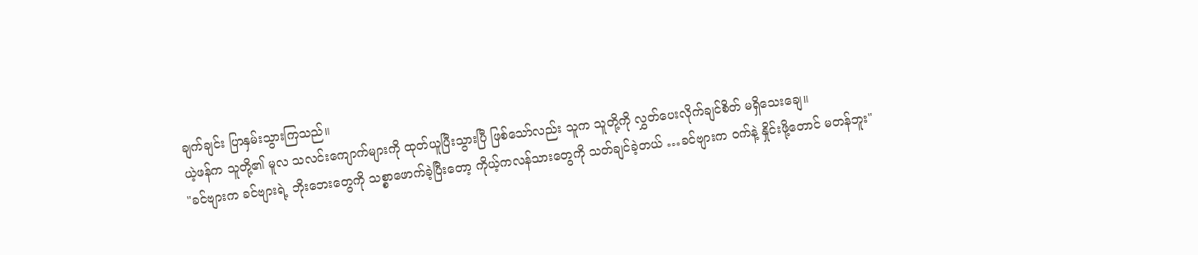ချက်ချင်း ပြာနှမ်းသွားကြသည်။
ယဲ့ဖန်က သူတို့၏ မူလ သလင်းကျောက်များကို ထုတ်ယူပြီးသွားပြီ ဖြစ်သော်လည်း သူက သူတို့ကို လွှတ်ပေးလိုက်ချင်စိတ် မရှိသေးချေ။
"ခင်ဗျားက ခင်ဗျားရဲ့ ဘိုးဘေးတွေကို သစ္စာဖောက်ခဲ့ပြီးတော့ ကိုယ့်ကလန်သားတွေကို သတ်ချင်ခဲ့တယ် …ခင်ဗျားက ဝက်နဲ့ နှိုင်းဖို့တောင် မတန်ဘူး"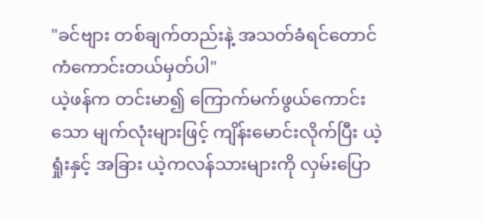"ခင်ဗျား တစ်ချက်တည်းနဲ့ အသတ်ခံရင်တောင် ကံကောင်းတယ်မှတ်ပါ"
ယဲ့ဖန်က တင်းမာ၍ ကြောက်မက်ဖွယ်ကောင်းသော မျက်လုံးများဖြင့် ကျိန်းမောင်းလိုက်ပြီး ယဲ့ရှုံးနှင့် အခြား ယဲ့ကလန်သားများကို လှမ်းပြော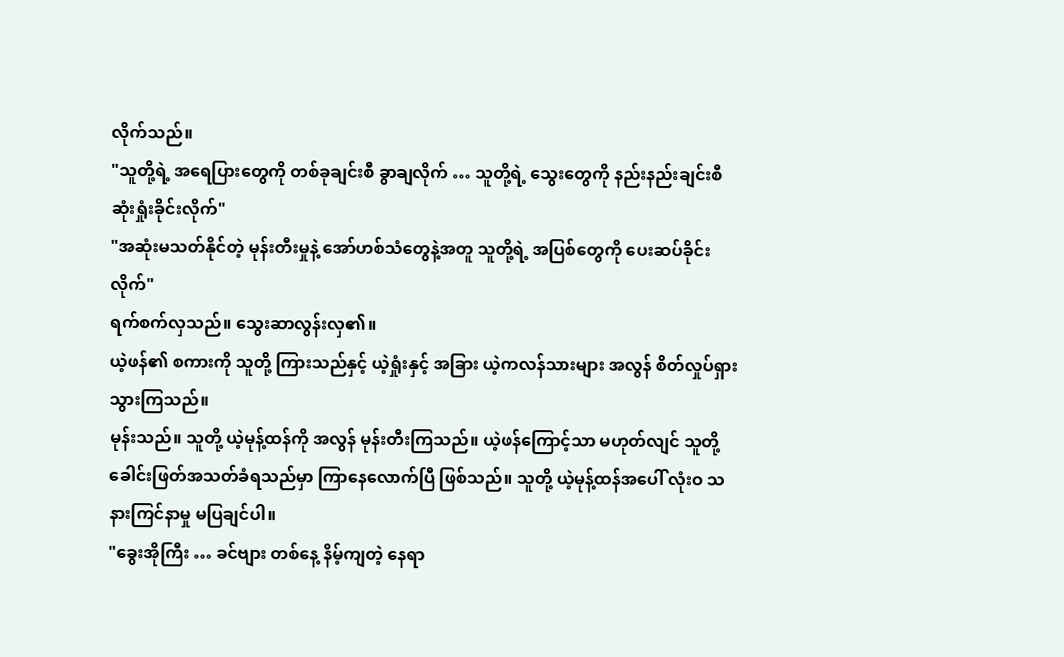လိုက်သည်။
"သူတို့ရဲ့ အရေပြားတွေကို တစ်ခုချင်းစီ ခွာချလိုက် … သူတို့ရဲ့ သွေးတွေကို နည်းနည်းချင်းစီ ဆုံးရှုံးခိုင်းလိုက်"
"အဆုံးမသတ်နိုင်တဲ့ မုန်းတီးမှုနဲ့ အော်ဟစ်သံတွေနဲ့အတူ သူတို့ရဲ့ အပြစ်တွေကို ပေးဆပ်ခိုင်းလိုက်"
ရက်စက်လှသည်။ သွေးဆာလွန်းလှ၏။
ယဲ့ဖန်၏ စကားကို သူတို့ ကြားသည်နှင့် ယဲ့ရှုံးနှင့် အခြား ယဲ့ကလန်သားများ အလွန် စိတ်လှုပ်ရှားသွားကြသည်။
မုန်းသည်။ သူတို့ ယဲ့မုန့်ထန်ကို အလွန် မုန်းတီးကြသည်။ ယဲ့ဖန်ကြောင့်သာ မဟုတ်လျင် သူတို့ ခေါင်းဖြတ်အသတ်ခံရသည်မှာ ကြာနေလောက်ပြီ ဖြစ်သည်။ သူတို့ ယဲ့မုန့်ထန်အပေါ် လုံးဝ သနားကြင်နာမှု မပြချင်ပါ။
"ခွေးအိုကြီး … ခင်ဗျား တစ်နေ့ နိမ့်ကျတဲ့ နေရာ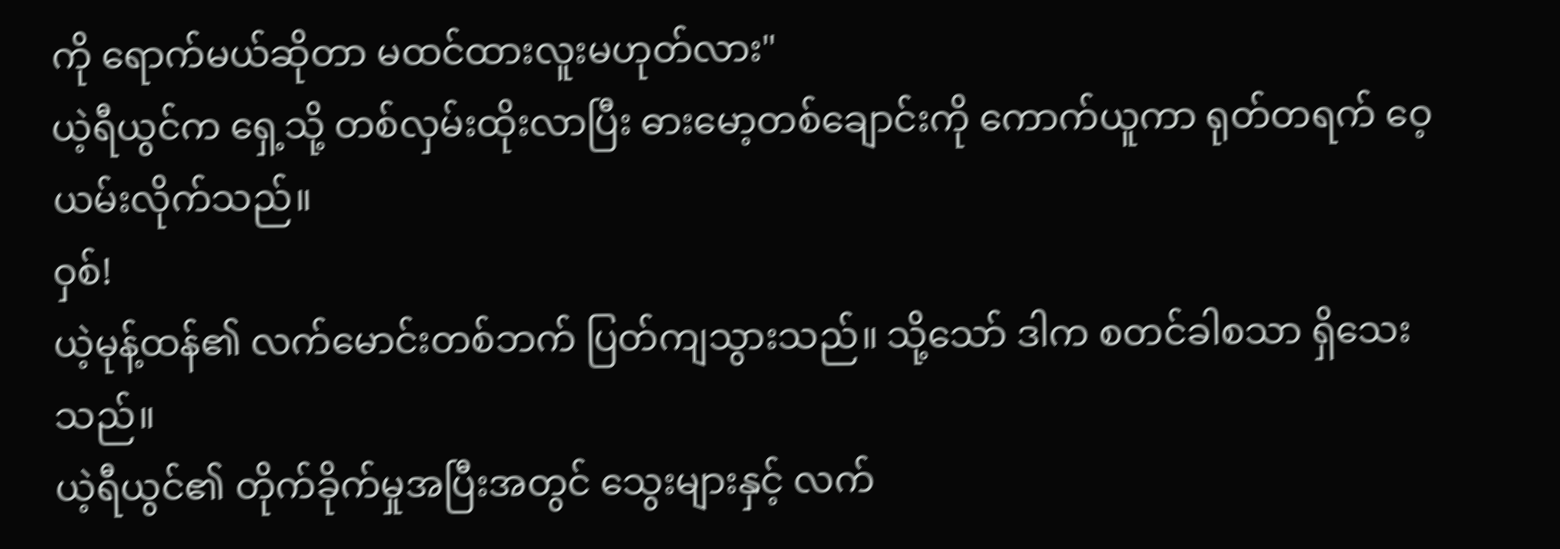ကို ရောက်မယ်ဆိုတာ မထင်ထားလူးမဟုတ်လား"
ယဲ့ရီယွင်က ရှေ့သို့ တစ်လှမ်းထိုးလာပြီး ဓားမော့တစ်ချောင်းကို ကောက်ယူကာ ရုတ်တရက် ဝေ့ယမ်းလိုက်သည်။
ဝှစ်!
ယဲ့မုန့်ထန်၏ လက်မောင်းတစ်ဘက် ပြတ်ကျသွားသည်။ သို့သော် ဒါက စတင်ခါစသာ ရှိသေးသည်။
ယဲ့ရီယွင်၏ တိုက်ခိုက်မှုအပြီးအတွင် သွေးများနှင့် လက်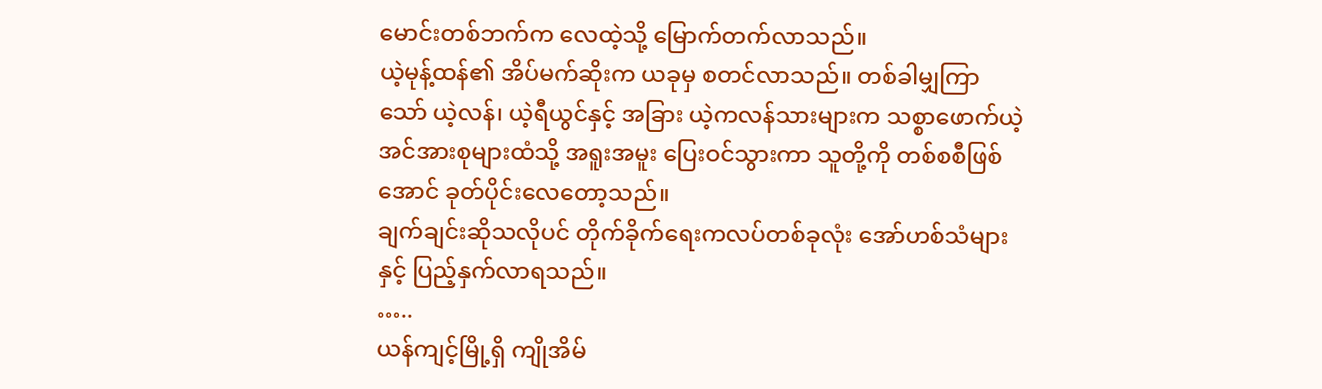မောင်းတစ်ဘက်က လေထဲ့သို့ မြောက်တက်လာသည်။
ယဲ့မုန့်ထန်၏ အိပ်မက်ဆိုးက ယခုမှ စတင်လာသည်။ တစ်ခါမျှကြာသော် ယဲ့လန်၊ ယဲ့ရီယွင်နှင့် အခြား ယဲ့ကလန်သားများက သစ္စာဖောက်ယဲ့ အင်အားစုများထံသို့ အရူးအမူး ပြေးဝင်သွားကာ သူတို့ကို တစ်စစီဖြစ်အောင် ခုတ်ပိုင်းလေတော့သည်။
ချက်ချင်းဆိုသလိုပင် တိုက်ခိုက်ရေးကလပ်တစ်ခုလုံး အော်ဟစ်သံများနှင့် ပြည့်နှက်လာရသည်။
…..
ယန်ကျင့်မြို့ရှိ ကျိုအိမ်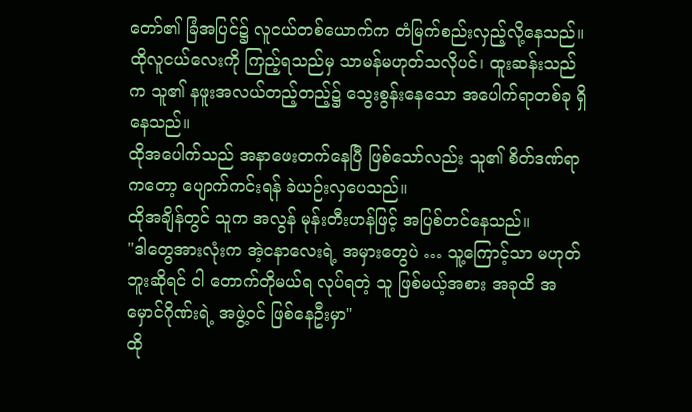တော်၏ ခြံအပြင်၌ လူငယ်တစ်ယောက်က တံမြက်စည်းလှည့်လို့နေသည်။ ထိုလူငယ်လေးကို ကြည့်ရသည်မှ သာမန်မဟုတ်သလိုပင်၊ ထူးဆန်းသည်က သူ၏ နဖူးအလယ်တည့်တည့်၌ သွေးစွန်းနေသော အပေါက်ရာတစ်ခု ရှိနေသည်။
ထိုအပေါက်သည် အနာဖေးတက်နေပြီ ဖြစ်သော်လည်း သူ၏ စိတ်ဒဏ်ရာကတော့ ပျောက်ကင်းရန် ခဲယဉ်းလှပေသည်။
ထိုအချိန်တွင် သူက အလွန် မုန်းတီးဟန်ဖြင့် အပြစ်တင်နေသည်။
"ဒါတွေအားလုံးက အဲ့ငနာလေးရဲ့ အမှားတွေပဲ … သူ့ကြောင့်သာ မဟုတ်ဘူးဆိုရင် ငါ တောက်တိုမယ်ရ လုပ်ရတဲ့ သူ ဖြစ်မယ့်အစား အခုထိ အမှောင်ဂိုဏ်းရဲ့ အဖွဲ့ဝင် ဖြစ်နေဦးမှာ"
ထို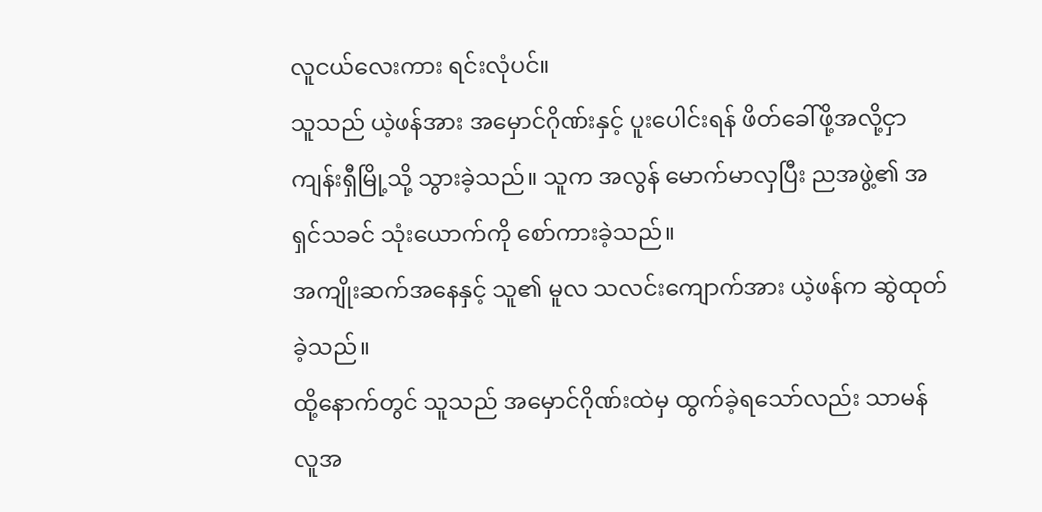လူငယ်လေးကား ရင်းလုံပင်။
သူသည် ယဲ့ဖန်အား အမှောင်ဂိုဏ်းနှင့် ပူးပေါင်းရန် ဖိတ်ခေါ်ဖို့အလို့ငှာ ကျန်းရှီမြို့သို့ သွားခဲ့သည်။ သူက အလွန် မောက်မာလှပြီး ညအဖွဲ့၏ အရှင်သခင် သုံးယောက်ကို စော်ကားခဲ့သည်။
အကျိုးဆက်အနေနှင့် သူ၏ မူလ သလင်းကျောက်အား ယဲ့ဖန်က ဆွဲထုတ်ခဲ့သည်။
ထို့နောက်တွင် သူသည် အမှောင်ဂိုဏ်းထဲမှ ထွက်ခဲ့ရသော်လည်း သာမန်လူအ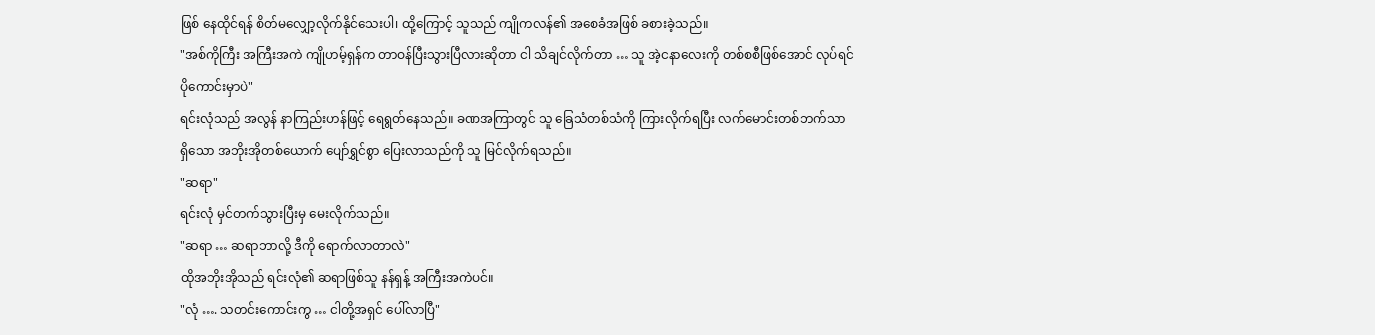ဖြစ် နေထိုင်ရန် စိတ်မလျှော့လိုက်နိုင်သေးပါ၊ ထို့ကြောင့် သူသည် ကျိုကလန်၏ အစေခံအဖြစ် ခစားခဲ့သည်။
"အစ်ကိုကြီး အကြီးအကဲ ကျိုဟမ့်ရှန်က တာဝန်ပြီးသွားပြီလားဆိုတာ ငါ သိချင်လိုက်တာ … သူ အဲ့ငနာလေးကို တစ်စစီဖြစ်အောင် လုပ်ရင် ပိုကောင်းမှာပဲ"
ရင်းလုံသည် အလွန် နာကြည်းဟန်ဖြင့် ရေရွတ်နေသည်။ ခဏအကြာတွင် သူ ခြေသံတစ်သံကို ကြားလိုက်ရပြီး လက်မောင်းတစ်ဘက်သာ ရှိသော အဘိုးအိုတစ်ယောက် ပျော်ရွှင်စွာ ပြေးလာသည်ကို သူ မြင်လိုက်ရသည်။
"ဆရာ"
ရင်းလုံ မှင်တက်သွားပြီးမှ မေးလိုက်သည်။
"ဆရာ … ဆရာဘာလို့ ဒီကို ရောက်လာတာလဲ"
ထိုအဘိုးအိုသည် ရင်းလုံ၏ ဆရာဖြစ်သူ နန်ရှန့် အကြီးအကဲပင်။
"လုံ …. သတင်းကောင်းကွ … ငါတို့အရှင် ပေါ်လာပြီ"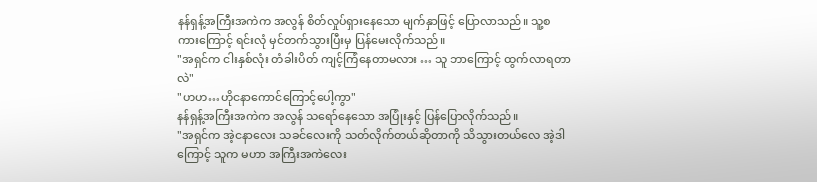နန်ရှန့်အကြီးအကဲက အလွန် စိတ်လှုပ်ရှားနေသော မျက်နှာဖြင့် ပြောလာသည်။ သူ့စကားကြောင့် ရင်းလုံ မှင်တက်သွားပြီးမှ ပြန်မေးလိုက်သည်။
"အရှင်က ငါးနှစ်လုံး တံခါးပိတ် ကျင့်ကြံနေတာမလား … သူ ဘာကြောင့် ထွက်လာရတာလဲ"
"ဟဟ…ဟိုငနာကောင်ကြောင့်ပေါ့ကွာ"
နန်ရှန့်အကြီးအကဲက အလွန် သရော်နေသော အပြုံးနှင့် ပြန်ပြောလိုက်သည်။
"အရှင်က အဲ့ငနာလေး သခင်လေးကို သတ်လိုက်တယ်ဆိုတာကို သိသွားတယ်လေ အဲ့ဒါကြောင့် သူက မဟာ အကြီးအကဲလေး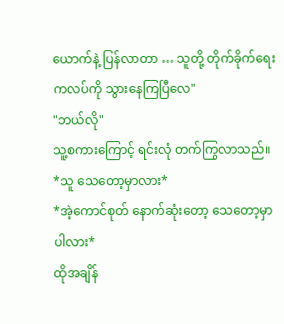ယောက်နဲ့ ပြန်လာတာ … သူတို့ တိုက်ခိုက်ရေး ကလပ်ကို သွားနေကြပြီလေ"
"ဘယ်လို"
သူ့စကားကြောင့် ရင်းလုံ တက်ကြွလာသည်။
*သူ သေတော့မှာလား*
*အဲ့ကောင်စုတ် နောက်ဆုံးတော့ သေတော့မှာပါလား*
ထိုအချိန်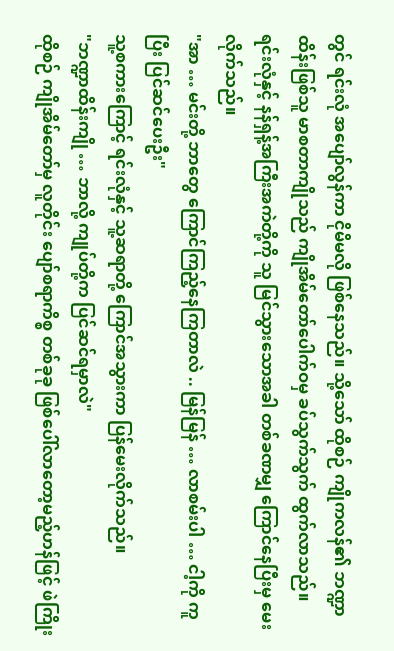တွင် ရင်းလုံ အပျော်လွန်ကာ ငိုမိမလို ဖြစ်နေသည်။ သို့သော် ထိုစဉ် ကျိုကလန်၏ ဘဏ္ဍာထိန်းဖြစ်သူ မာစတာကျိုသည် ကျိုအိမ်တော်ပေါက်ဝမှ ခပ်သွက်သွက် ထွက်လာသည်။
ရင်းလုံနှင့် နန်ရှန့်အကြီးအကဲတို့ကို သူ မြင်သွားသောအခါ တစ်ခဏမျှ ကြောင်နေပြီးမှ မေးလိုက်သည်။
"အာ … မင်းတို့ ဘာတွေ ကြောင်ကြည့်နေကြတာလဲ .. မြန်မြန် … လာစမ်းပါ … ငါ့ကို ကူပြီး ပြင်ဆင်ပေးဦး"
သူ့စကားကြောင့် ရင်းလုံနှင့် သူ့ဆရာတို့ ကြောင်အသွားကာ ပြန်မေးလိုက်သည်။
"ဘဏ္ဍာထိန်းကျို … ဘာလို့ ကျုပ်တို့က ပြင်ဆင်ရမှာလဲ"
ထိုစဉ် ကျိုအိမ်တော်မှ လူတိုင်း ပျော်စရာကိစ္စ တစ်ခုခု ဖြစ်ပေါ်လာတော့မည့်ဟန်ဖြင့် ဖဲကြိုး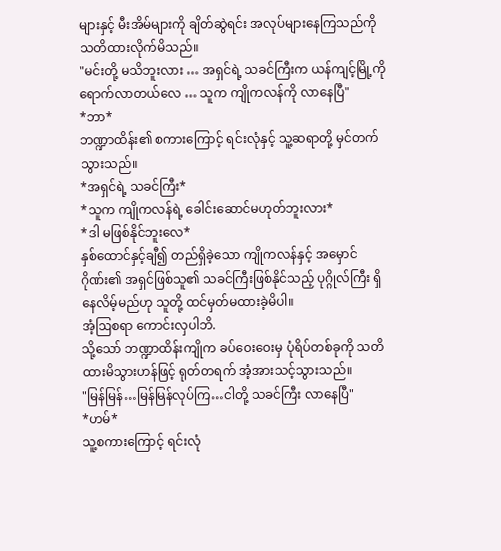များနှင့် မီးအိမ်များကို ချိတ်ဆွဲရင်း အလုပ်များနေကြသည်ကို သတိထားလိုက်မိသည်။
"မင်းတို့ မသိဘူးလား … အရှင်ရဲ့ သခင်ကြီးက ယန်ကျင့်မြို့ကို ရောက်လာတယ်လေ … သူက ကျိုကလန်ကို လာနေပြီ"
*ဘာ*
ဘဏ္ဍာထိန်း၏ စကားကြောင့် ရင်းလုံနှင့် သူ့ဆရာတို့ မှင်တက်သွားသည်။
*အရှင်ရဲ့ သခင်ကြီး*
*သူက ကျိုကလန်ရဲ့ ခေါင်းဆောင်မဟုတ်ဘူးလား*
*ဒါ မဖြစ်နိုင်ဘူးလေ*
နှစ်ထောင်နှင့်ချီ၍ တည်ရှိခဲ့သော ကျိုကလန်နှင့် အမှောင်ဂိုဏ်း၏ အရှင်ဖြစ်သူ၏ သခင်ကြီးဖြစ်နိုင်သည့် ပုဂ္ဂိုလ်ကြီး ရှိနေလိမ့်မည်ဟု သူတို့ ထင်မှတ်မထားခဲ့မိပါ။
အံ့ဩစရာ ကောင်းလှပါဘိ.
သို့သော် ဘဏ္ဍာထိန်းကျိုက ခပ်ဝေးဝေးမှ ပုံရိပ်တစ်ခုကို သတိထားမိသွားဟန်ဖြင့် ရုတ်တရက် အံ့အားသင့်သွားသည်။
"မြန်မြန်…မြန်မြန်လုပ်ကြ…ငါတို့ သခင်ကြီး လာနေပြီ"
*ဟမ်*
သူ့စကားကြောင့် ရင်းလုံ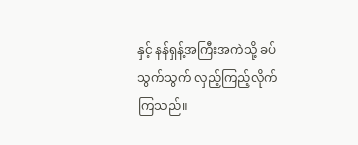နှင့် နန်ရှန့်အကြီးအကဲသို့ ခပ်သွက်သွက် လှည့်ကြည့်လိုက်ကြသည်။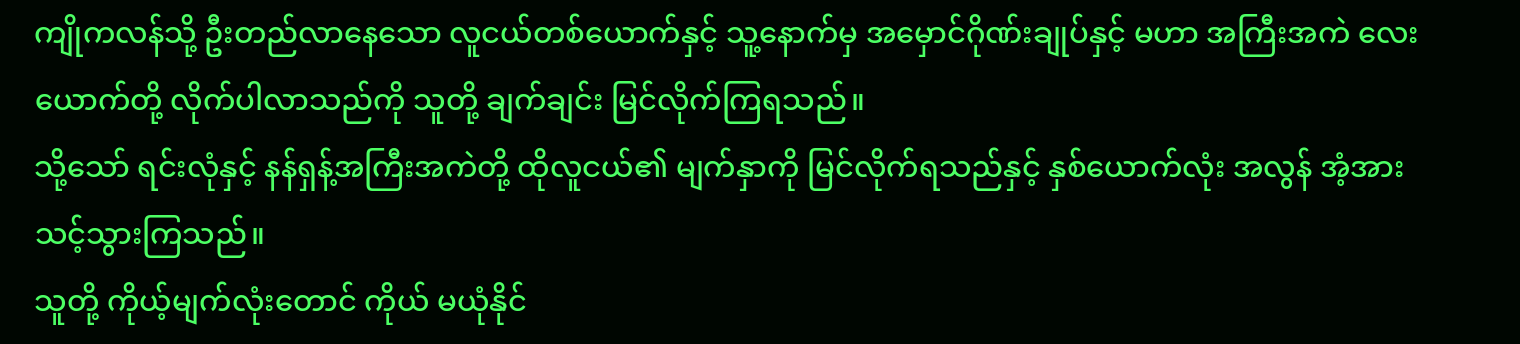ကျိုကလန်သို့ ဦးတည်လာနေသော လူငယ်တစ်ယောက်နှင့် သူ့နောက်မှ အမှောင်ဂိုဏ်းချုပ်နှင့် မဟာ အကြီးအကဲ လေးယောက်တို့ လိုက်ပါလာသည်ကို သူတို့ ချက်ချင်း မြင်လိုက်ကြရသည်။
သို့သော် ရင်းလုံနှင့် နန်ရှန့်အကြီးအကဲတို့ ထိုလူငယ်၏ မျက်နှာကို မြင်လိုက်ရသည်နှင့် နှစ်ယောက်လုံး အလွန် အံ့အားသင့်သွားကြသည်။
သူတို့ ကိုယ့်မျက်လုံးတောင် ကိုယ် မယုံနိုင်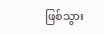ဖြစ်သွား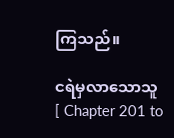ကြသည်။

ငရဲမှလာသောသူ [ Chapter 201 to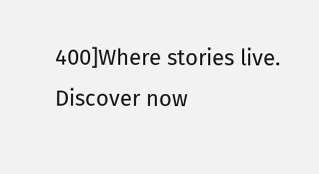400]Where stories live. Discover now